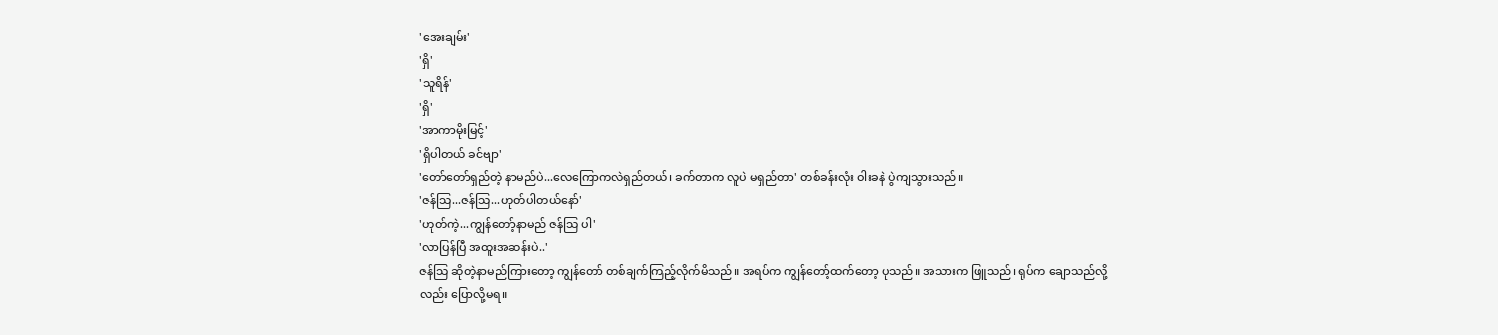'အေးချမ်း'
'ရှိ'
'သူရိန်'
'ရှိ'
'အာကာမိုးမြင့်'
'ရှိပါတယ် ခင်ဗျာ'
'တော်တော်ရှည်တဲ့ နာမည်ပဲ...လေကြောကလဲရှည်တယ်၊ ခက်တာက လူပဲ မရှည်တာ' တစ်ခန်းလုံး ဝါးခနဲ ပွဲကျသွားသည်။
'ဇန်သြ...ဇန်သြ...ဟုတ်ပါတယ်နော်'
'ဟုတ်ကဲ့...ကျွန်တော့်နာမည် ဇန်သြ ပါ'
'လာပြန်ပြီ အထူးအဆန်းပဲ..'
ဇန်သြ ဆိုတဲ့နာမည်ကြားတော့ ကျွန်တော် တစ်ချက်ကြည့်လိုက်မိသည်။ အရပ်က ကျွန်တော့်ထက်တော့ ပုသည်။ အသားက ဖြူသည်၊ ရုပ်က ချောသည်လို့လည်း ပြောလို့မရ။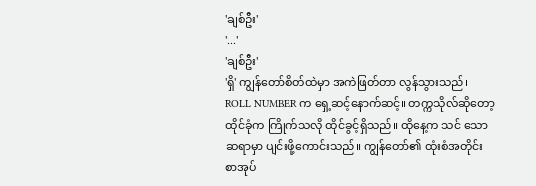'ချစ်ဦး'
'...'
'ချစ်ဦး'
'ရှိ' ကျွန်တော်စိတ်ထဲမှာ အကဲဖြတ်တာ လွန်သွားသည်၊ ROLL NUMBER က ရှေ့ဆင့်နောက်ဆင့်။ တက္ကသိုလ်ဆိုတော့ ထိုင်ခုံက ကြိုက်သလို ထိုင်ခွင့်ရှိသည်။ ထိုနေ့က သင် သော ဆရာမှာ ပျင်းဖို့ကောင်းသည်။ ကျွန်တော်၏ ထုံးစံအတိုင်း စာအုပ်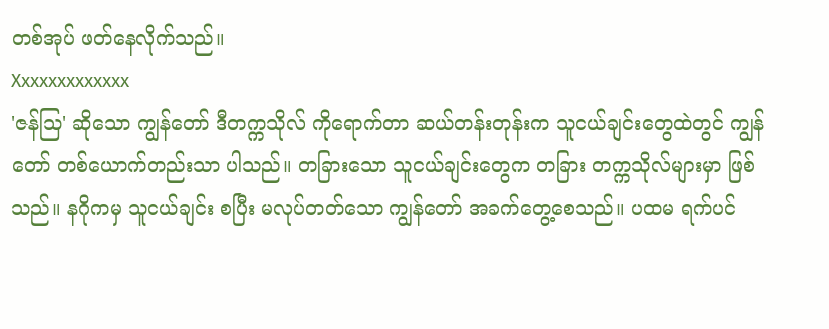တစ်အုပ် ဖတ်နေလိုက်သည်။
Xxxxxxxxxxxxx
'ဇန်သြ' ဆိုသော ကျွန်တော် ဒီတက္ကသိုလ် ကိုရောက်တာ ဆယ်တန်းတုန်းက သူငယ်ချင်းတွေထဲတွင် ကျွန်တော် တစ်ယောက်တည်းသာ ပါသည်။ တခြားသော သူငယ်ချင်းတွေက တခြား တက္ကသိုလ်များမှာ ဖြစ်သည်။ နဂိုကမှ သူငယ်ချင်း စပြီး မလုပ်တတ်သော ကျွန်တော် အခက်တွေ့စေသည်။ ပထမ ရက်ပင်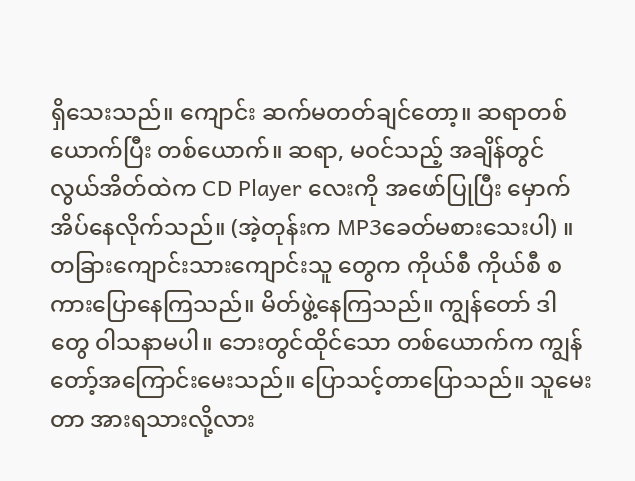ရှိသေးသည်။ ကျောင်း ဆက်မတတ်ချင်တော့။ ဆရာတစ်ယောက်ပြီး တစ်ယောက်။ ဆရာ, မဝင်သည့် အချိန်တွင် လွယ်အိတ်ထဲက CD Player လေးကို အဖော်ပြုပြီး မှောက်အိပ်နေလိုက်သည်။ (အဲ့တုန်းက MP3ခေတ်မစားသေးပါ) ။ တခြားကျောင်းသားကျောင်းသူ တွေက ကိုယ်စီ ကိုယ်စီ စကားပြောနေကြသည်။ မိတ်ဖွဲ့နေကြသည်။ ကျွန်တော် ဒါတွေ ဝါသနာမပါ။ ဘေးတွင်ထိုင်သော တစ်ယောက်က ကျွန်တော့်အကြောင်းမေးသည်။ ပြောသင့်တာပြောသည်။ သူမေးတာ အားရသားလို့လား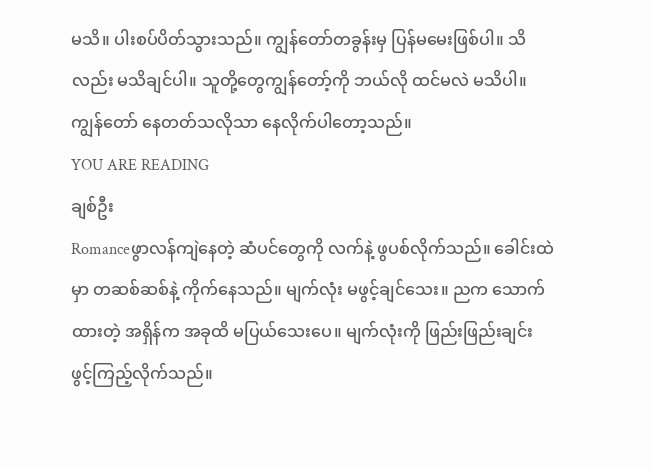မသိ။ ပါးစပ်ပိတ်သွားသည်။ ကျွန်တော်တခွန်းမှ ပြန်မမေးဖြစ်ပါ။ သိလည်း မသိချင်ပါ။ သူတို့တွေကျွန်တော့်ကို ဘယ်လို ထင်မလဲ မသိပါ။ ကျွန်တော် နေတတ်သလိုသာ နေလိုက်ပါတော့သည်။
YOU ARE READING
ချစ်ဦး
Romanceဖွာလန်ကျဲနေတဲ့ ဆံပင်တွေကို လက်နဲ့ ဖွပစ်လိုက်သည်။ ခေါင်းထဲမှာ တဆစ်ဆစ်နဲ့ ကိုက်နေသည်။ မျက်လုံး မဖွင့်ချင်သေး။ ညက သောက်ထားတဲ့ အရှိန်က အခုထိ မပြယ်သေးပေ။ မျက်လုံးကို ဖြည်းဖြည်းချင်း ဖွင့်ကြည့်လိုက်သည်။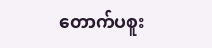တောက်ပစူး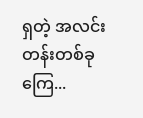ရှတဲ့ အလင်းတန်းတစ်ခုကြေ...